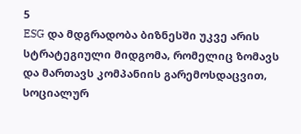5
ESG და მდგრადობა ბიზნესში უკვე არის სტრატეგიული მიდგომა, რომელიც ზომავს და მართავს კომპანიის გარემოსდაცვით, სოციალურ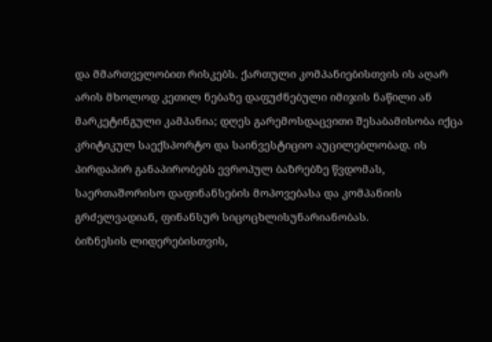და მმართველობით რისკებს. ქართული კომპანიებისთვის ის აღარ არის მხოლოდ კეთილ ნებაზე დაფუძნებული იმიჯის ნაწილი ან მარკეტინგული კამპანია; დღეს გარემოსდაცვითი შესაბამისობა იქცა კრიტიკულ საექსპორტო და საინვესტიციო აუცილებლობად. ის პირდაპირ განაპირობებს ევროპულ ბაზრებზე წვდომას, საერთაშორისო დაფინანსების მოპოვებასა და კომპანიის გრძელვადიან, ფინანსურ სიცოცხლისუნარიანობას.
ბიზნესის ლიდერებისთვის,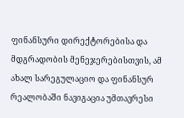ფინანსური დირექტორებისა და მდგრადობის მენეჯერებისთვის, ამ ახალ სარეგულაციო და ფინანსურ რეალობაში ნავიგაცია უმთავრესი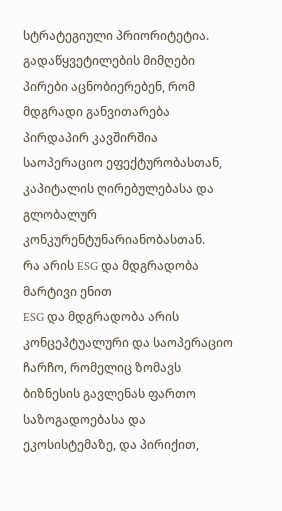სტრატეგიული პრიორიტეტია. გადაწყვეტილების მიმღები პირები აცნობიერებენ, რომ მდგრადი განვითარება პირდაპირ კავშირშია საოპერაციო ეფექტურობასთან, კაპიტალის ღირებულებასა და გლობალურ კონკურენტუნარიანობასთან.
რა არის ESG და მდგრადობა მარტივი ენით
ESG და მდგრადობა არის კონცეპტუალური და საოპერაციო ჩარჩო, რომელიც ზომავს ბიზნესის გავლენას ფართო საზოგადოებასა და ეკოსისტემაზე, და პირიქით,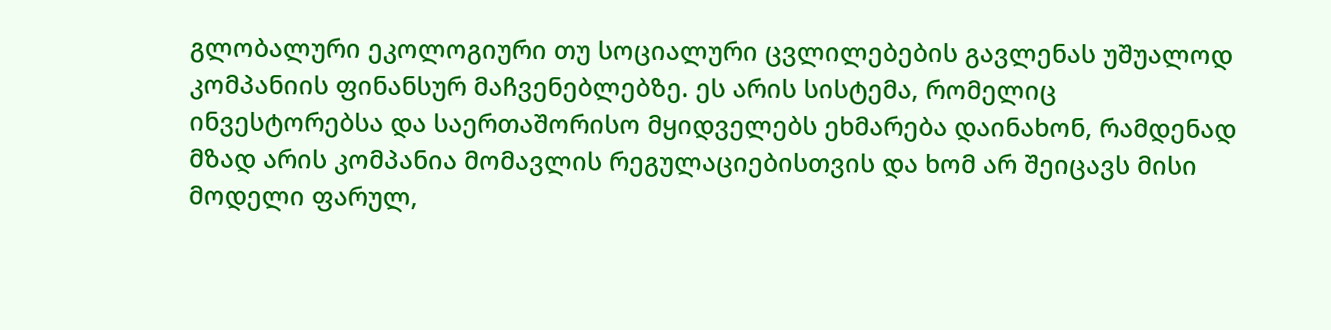გლობალური ეკოლოგიური თუ სოციალური ცვლილებების გავლენას უშუალოდ კომპანიის ფინანსურ მაჩვენებლებზე. ეს არის სისტემა, რომელიც ინვესტორებსა და საერთაშორისო მყიდველებს ეხმარება დაინახონ, რამდენად მზად არის კომპანია მომავლის რეგულაციებისთვის და ხომ არ შეიცავს მისი მოდელი ფარულ,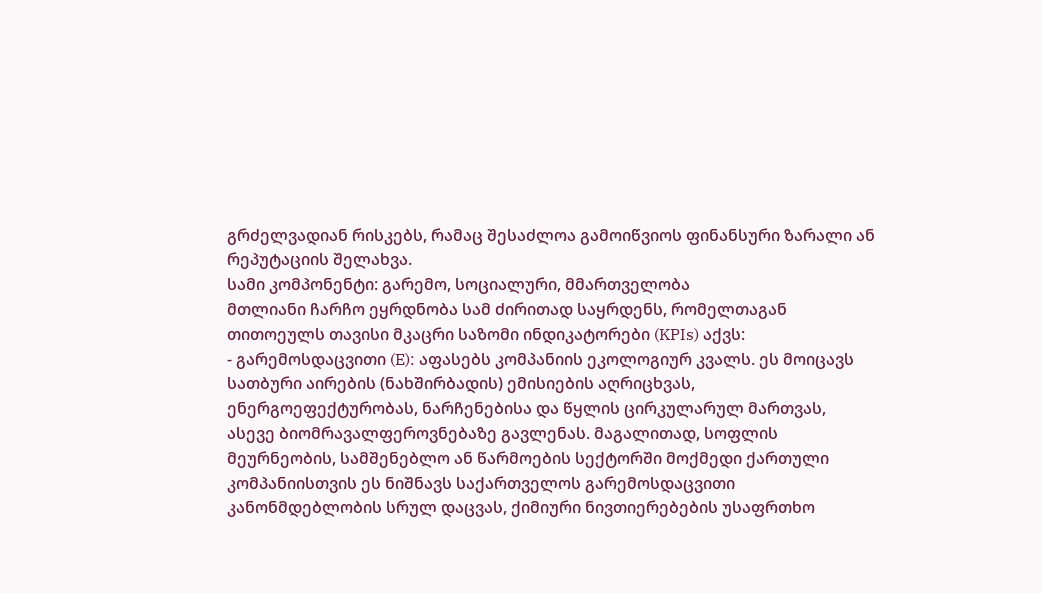გრძელვადიან რისკებს, რამაც შესაძლოა გამოიწვიოს ფინანსური ზარალი ან რეპუტაციის შელახვა.
სამი კომპონენტი: გარემო, სოციალური, მმართველობა
მთლიანი ჩარჩო ეყრდნობა სამ ძირითად საყრდენს, რომელთაგან თითოეულს თავისი მკაცრი საზომი ინდიკატორები (KPIs) აქვს:
- გარემოსდაცვითი (E): აფასებს კომპანიის ეკოლოგიურ კვალს. ეს მოიცავს სათბური აირების (ნახშირბადის) ემისიების აღრიცხვას, ენერგოეფექტურობას, ნარჩენებისა და წყლის ცირკულარულ მართვას, ასევე ბიომრავალფეროვნებაზე გავლენას. მაგალითად, სოფლის მეურნეობის, სამშენებლო ან წარმოების სექტორში მოქმედი ქართული კომპანიისთვის ეს ნიშნავს საქართველოს გარემოსდაცვითი კანონმდებლობის სრულ დაცვას, ქიმიური ნივთიერებების უსაფრთხო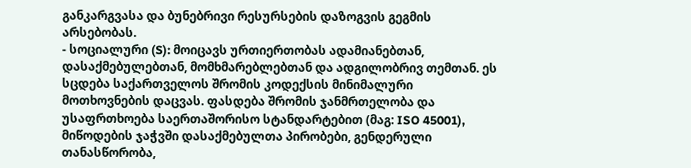განკარგვასა და ბუნებრივი რესურსების დაზოგვის გეგმის არსებობას.
- სოციალური (S): მოიცავს ურთიერთობას ადამიანებთან, დასაქმებულებთან, მომხმარებლებთან და ადგილობრივ თემთან. ეს სცდება საქართველოს შრომის კოდექსის მინიმალური მოთხოვნების დაცვას. ფასდება შრომის ჯანმრთელობა და უსაფრთხოება საერთაშორისო სტანდარტებით (მაგ: ISO 45001), მიწოდების ჯაჭვში დასაქმებულთა პირობები, გენდერული თანასწორობა,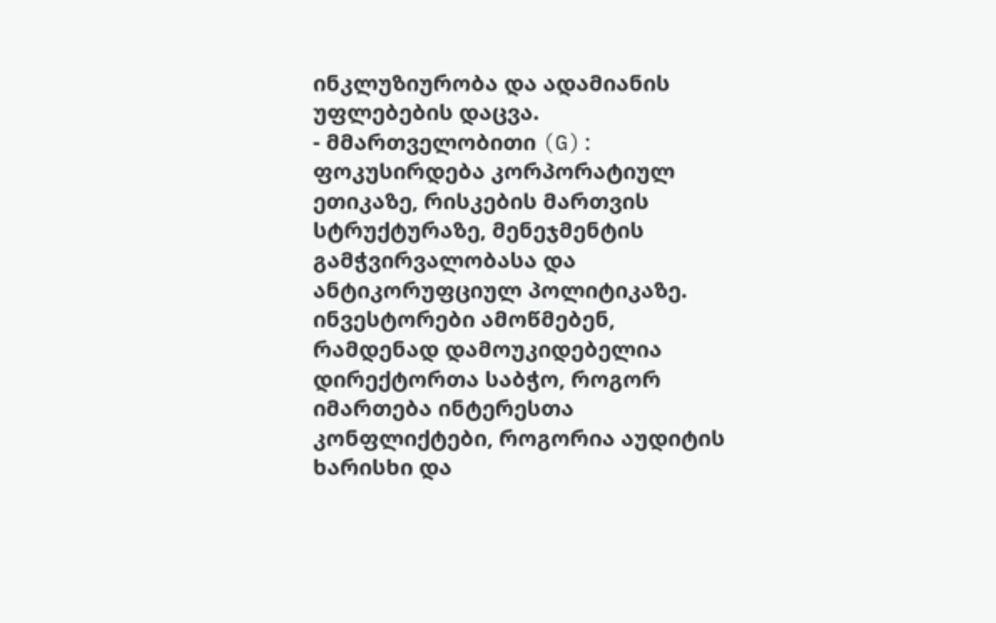ინკლუზიურობა და ადამიანის უფლებების დაცვა.
- მმართველობითი (G): ფოკუსირდება კორპორატიულ ეთიკაზე, რისკების მართვის სტრუქტურაზე, მენეჯმენტის გამჭვირვალობასა და ანტიკორუფციულ პოლიტიკაზე. ინვესტორები ამოწმებენ, რამდენად დამოუკიდებელია დირექტორთა საბჭო, როგორ იმართება ინტერესთა კონფლიქტები, როგორია აუდიტის ხარისხი და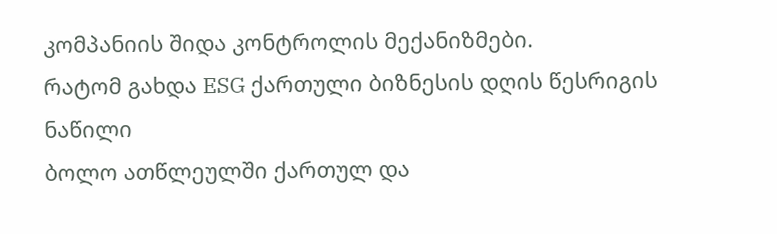კომპანიის შიდა კონტროლის მექანიზმები.
რატომ გახდა ESG ქართული ბიზნესის დღის წესრიგის ნაწილი
ბოლო ათწლეულში ქართულ და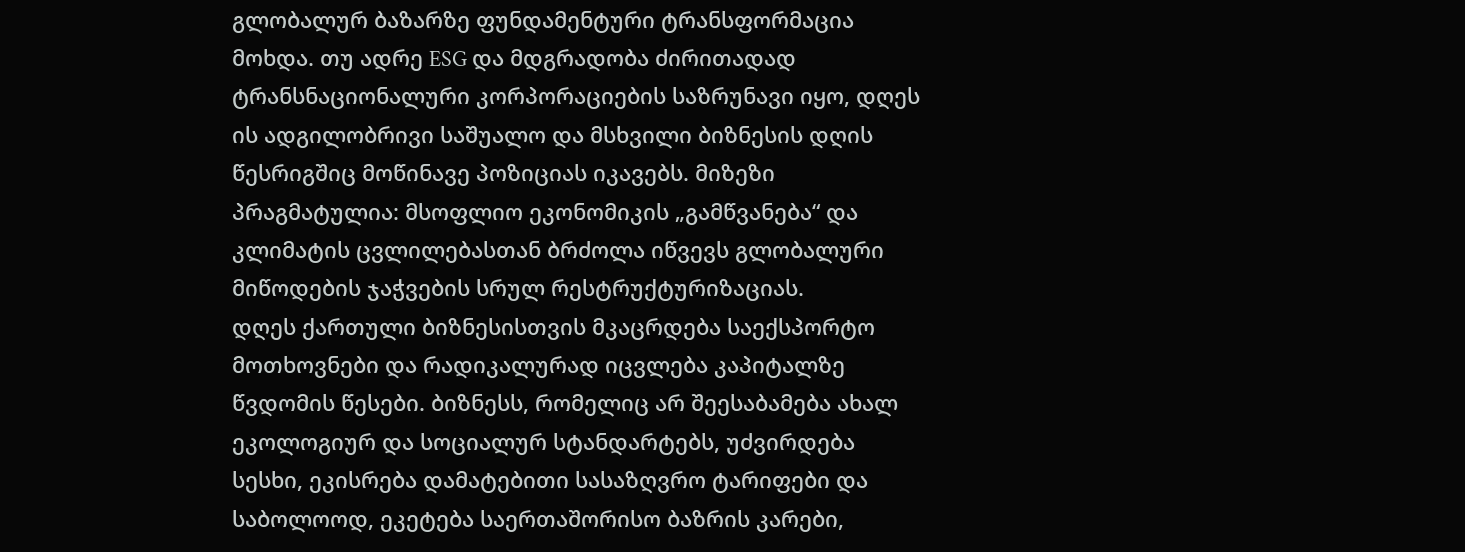გლობალურ ბაზარზე ფუნდამენტური ტრანსფორმაცია მოხდა. თუ ადრე ESG და მდგრადობა ძირითადად ტრანსნაციონალური კორპორაციების საზრუნავი იყო, დღეს ის ადგილობრივი საშუალო და მსხვილი ბიზნესის დღის წესრიგშიც მოწინავე პოზიციას იკავებს. მიზეზი პრაგმატულია: მსოფლიო ეკონომიკის „გამწვანება“ და კლიმატის ცვლილებასთან ბრძოლა იწვევს გლობალური მიწოდების ჯაჭვების სრულ რესტრუქტურიზაციას.
დღეს ქართული ბიზნესისთვის მკაცრდება საექსპორტო მოთხოვნები და რადიკალურად იცვლება კაპიტალზე წვდომის წესები. ბიზნესს, რომელიც არ შეესაბამება ახალ ეკოლოგიურ და სოციალურ სტანდარტებს, უძვირდება სესხი, ეკისრება დამატებითი სასაზღვრო ტარიფები და საბოლოოდ, ეკეტება საერთაშორისო ბაზრის კარები,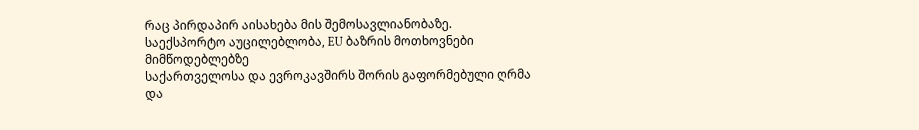რაც პირდაპირ აისახება მის შემოსავლიანობაზე.
საექსპორტო აუცილებლობა, EU ბაზრის მოთხოვნები მიმწოდებლებზე
საქართველოსა და ევროკავშირს შორის გაფორმებული ღრმა და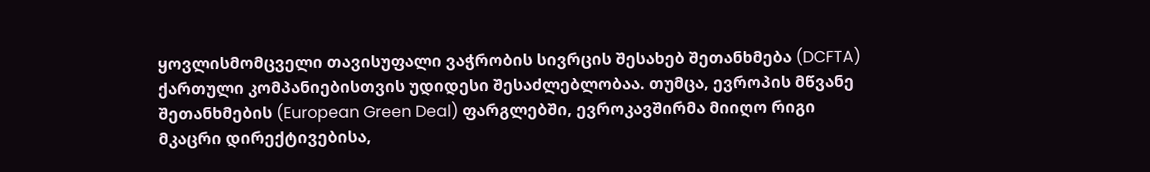ყოვლისმომცველი თავისუფალი ვაჭრობის სივრცის შესახებ შეთანხმება (DCFTA) ქართული კომპანიებისთვის უდიდესი შესაძლებლობაა. თუმცა, ევროპის მწვანე შეთანხმების (European Green Deal) ფარგლებში, ევროკავშირმა მიიღო რიგი მკაცრი დირექტივებისა,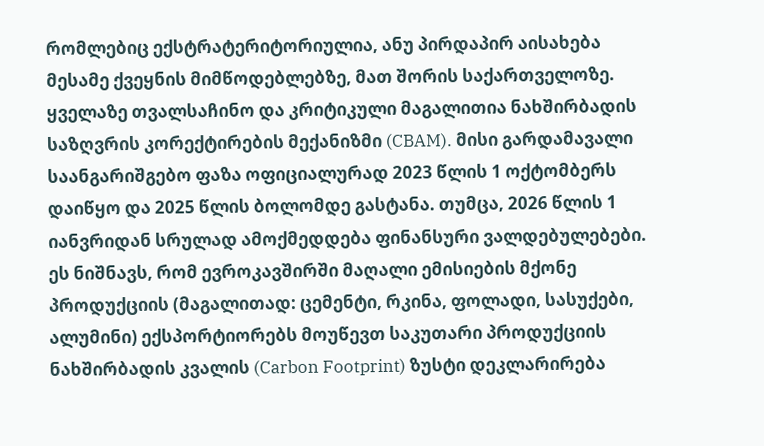რომლებიც ექსტრატერიტორიულია, ანუ პირდაპირ აისახება მესამე ქვეყნის მიმწოდებლებზე, მათ შორის საქართველოზე.
ყველაზე თვალსაჩინო და კრიტიკული მაგალითია ნახშირბადის საზღვრის კორექტირების მექანიზმი (CBAM). მისი გარდამავალი საანგარიშგებო ფაზა ოფიციალურად 2023 წლის 1 ოქტომბერს დაიწყო და 2025 წლის ბოლომდე გასტანა. თუმცა, 2026 წლის 1 იანვრიდან სრულად ამოქმედდება ფინანსური ვალდებულებები. ეს ნიშნავს, რომ ევროკავშირში მაღალი ემისიების მქონე პროდუქციის (მაგალითად: ცემენტი, რკინა, ფოლადი, სასუქები, ალუმინი) ექსპორტიორებს მოუწევთ საკუთარი პროდუქციის ნახშირბადის კვალის (Carbon Footprint) ზუსტი დეკლარირება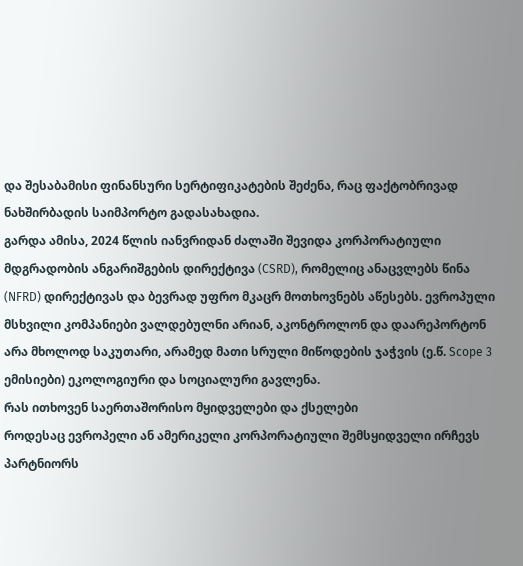და შესაბამისი ფინანსური სერტიფიკატების შეძენა, რაც ფაქტობრივად ნახშირბადის საიმპორტო გადასახადია.
გარდა ამისა, 2024 წლის იანვრიდან ძალაში შევიდა კორპორატიული მდგრადობის ანგარიშგების დირექტივა (CSRD), რომელიც ანაცვლებს წინა (NFRD) დირექტივას და ბევრად უფრო მკაცრ მოთხოვნებს აწესებს. ევროპული მსხვილი კომპანიები ვალდებულნი არიან, აკონტროლონ და დაარეპორტონ არა მხოლოდ საკუთარი, არამედ მათი სრული მიწოდების ჯაჭვის (ე.წ. Scope 3 ემისიები) ეკოლოგიური და სოციალური გავლენა.
რას ითხოვენ საერთაშორისო მყიდველები და ქსელები
როდესაც ევროპელი ან ამერიკელი კორპორატიული შემსყიდველი ირჩევს პარტნიორს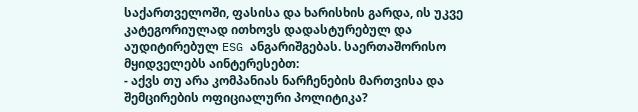საქართველოში, ფასისა და ხარისხის გარდა, ის უკვე კატეგორიულად ითხოვს დადასტურებულ და აუდიტირებულ ESG ანგარიშგებას. საერთაშორისო მყიდველებს აინტერესებთ:
- აქვს თუ არა კომპანიას ნარჩენების მართვისა და შემცირების ოფიციალური პოლიტიკა?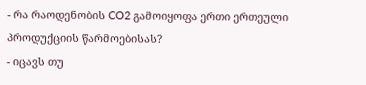- რა რაოდენობის CO2 გამოიყოფა ერთი ერთეული პროდუქციის წარმოებისას?
- იცავს თუ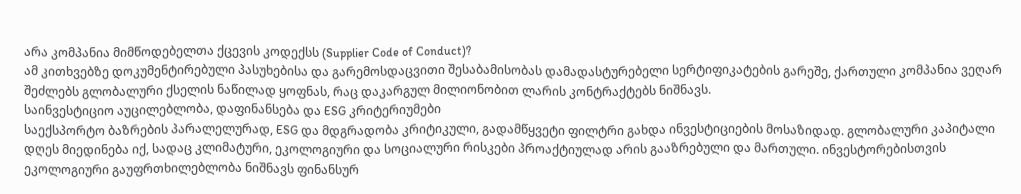არა კომპანია მიმწოდებელთა ქცევის კოდექსს (Supplier Code of Conduct)?
ამ კითხვებზე დოკუმენტირებული პასუხებისა და გარემოსდაცვითი შესაბამისობას დამადასტურებელი სერტიფიკატების გარეშე, ქართული კომპანია ვეღარ შეძლებს გლობალური ქსელის ნაწილად ყოფნას, რაც დაკარგულ მილიონობით ლარის კონტრაქტებს ნიშნავს.
საინვესტიციო აუცილებლობა, დაფინანსება და ESG კრიტერიუმები
საექსპორტო ბაზრების პარალელურად, ESG და მდგრადობა კრიტიკული, გადამწყვეტი ფილტრი გახდა ინვესტიციების მოსაზიდად. გლობალური კაპიტალი დღეს მიედინება იქ, სადაც კლიმატური, ეკოლოგიური და სოციალური რისკები პროაქტიულად არის გააზრებული და მართული. ინვესტორებისთვის ეკოლოგიური გაუფრთხილებლობა ნიშნავს ფინანსურ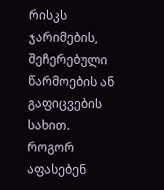რისკს ჯარიმების, შეჩერებული წარმოების ან გაფიცვების სახით.
როგორ აფასებენ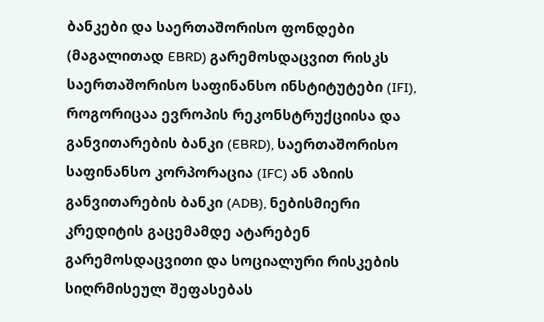ბანკები და საერთაშორისო ფონდები (მაგალითად EBRD) გარემოსდაცვით რისკს
საერთაშორისო საფინანსო ინსტიტუტები (IFI), როგორიცაა ევროპის რეკონსტრუქციისა და განვითარების ბანკი (EBRD), საერთაშორისო საფინანსო კორპორაცია (IFC) ან აზიის განვითარების ბანკი (ADB), ნებისმიერი კრედიტის გაცემამდე ატარებენ გარემოსდაცვითი და სოციალური რისკების სიღრმისეულ შეფასებას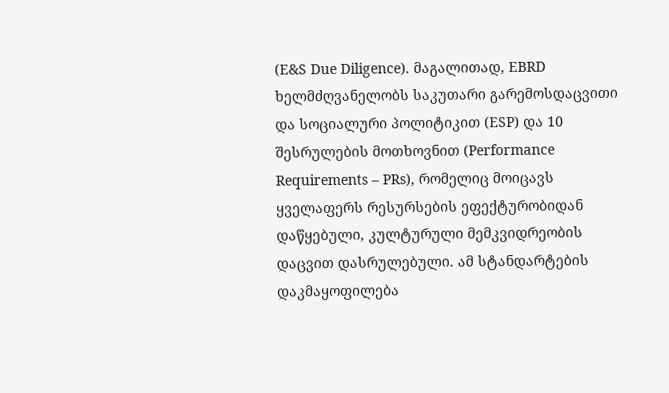(E&S Due Diligence). მაგალითად, EBRD ხელმძღვანელობს საკუთარი გარემოსდაცვითი და სოციალური პოლიტიკით (ESP) და 10 შესრულების მოთხოვნით (Performance Requirements – PRs), რომელიც მოიცავს ყველაფერს რესურსების ეფექტურობიდან დაწყებული, კულტურული მემკვიდრეობის დაცვით დასრულებული. ამ სტანდარტების დაკმაყოფილება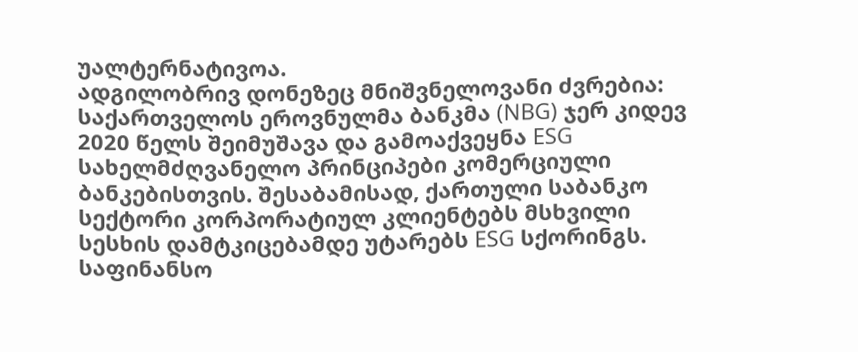უალტერნატივოა.
ადგილობრივ დონეზეც მნიშვნელოვანი ძვრებია: საქართველოს ეროვნულმა ბანკმა (NBG) ჯერ კიდევ 2020 წელს შეიმუშავა და გამოაქვეყნა ESG სახელმძღვანელო პრინციპები კომერციული ბანკებისთვის. შესაბამისად, ქართული საბანკო სექტორი კორპორატიულ კლიენტებს მსხვილი სესხის დამტკიცებამდე უტარებს ESG სქორინგს. საფინანსო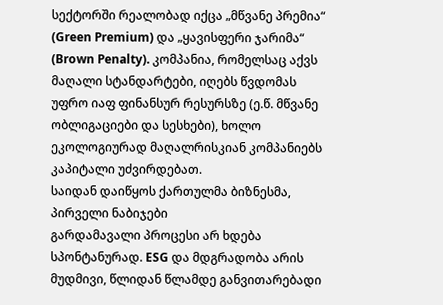სექტორში რეალობად იქცა „მწვანე პრემია“ (Green Premium) და „ყავისფერი ჯარიმა“ (Brown Penalty). კომპანია, რომელსაც აქვს მაღალი სტანდარტები, იღებს წვდომას უფრო იაფ ფინანსურ რესურსზე (ე.წ. მწვანე ობლიგაციები და სესხები), ხოლო ეკოლოგიურად მაღალრისკიან კომპანიებს კაპიტალი უძვირდებათ.
საიდან დაიწყოს ქართულმა ბიზნესმა, პირველი ნაბიჯები
გარდამავალი პროცესი არ ხდება სპონტანურად. ESG და მდგრადობა არის მუდმივი, წლიდან წლამდე განვითარებადი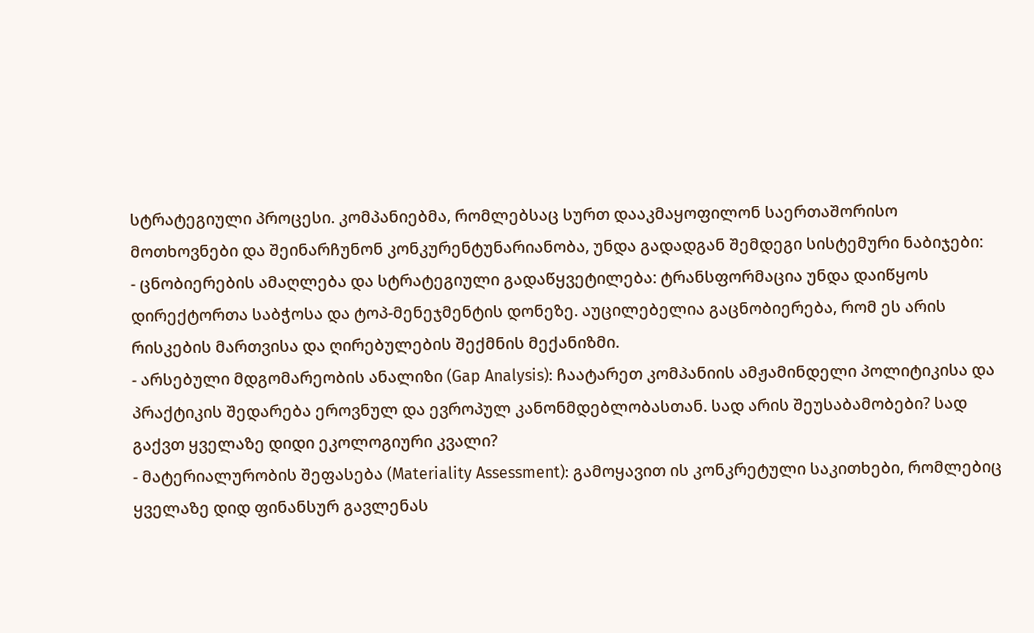სტრატეგიული პროცესი. კომპანიებმა, რომლებსაც სურთ დააკმაყოფილონ საერთაშორისო მოთხოვნები და შეინარჩუნონ კონკურენტუნარიანობა, უნდა გადადგან შემდეგი სისტემური ნაბიჯები:
- ცნობიერების ამაღლება და სტრატეგიული გადაწყვეტილება: ტრანსფორმაცია უნდა დაიწყოს დირექტორთა საბჭოსა და ტოპ-მენეჯმენტის დონეზე. აუცილებელია გაცნობიერება, რომ ეს არის რისკების მართვისა და ღირებულების შექმნის მექანიზმი.
- არსებული მდგომარეობის ანალიზი (Gap Analysis): ჩაატარეთ კომპანიის ამჟამინდელი პოლიტიკისა და პრაქტიკის შედარება ეროვნულ და ევროპულ კანონმდებლობასთან. სად არის შეუსაბამობები? სად გაქვთ ყველაზე დიდი ეკოლოგიური კვალი?
- მატერიალურობის შეფასება (Materiality Assessment): გამოყავით ის კონკრეტული საკითხები, რომლებიც ყველაზე დიდ ფინანსურ გავლენას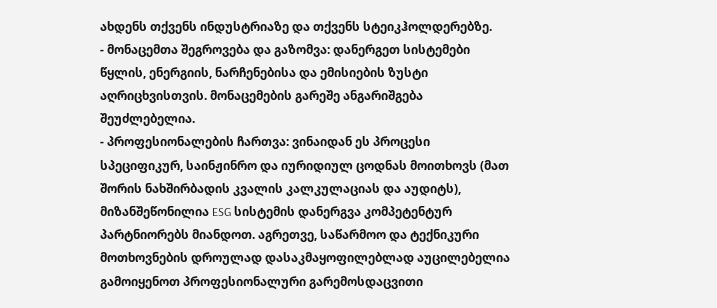ახდენს თქვენს ინდუსტრიაზე და თქვენს სტეიკჰოლდერებზე.
- მონაცემთა შეგროვება და გაზომვა: დანერგეთ სისტემები წყლის, ენერგიის, ნარჩენებისა და ემისიების ზუსტი აღრიცხვისთვის. მონაცემების გარეშე ანგარიშგება შეუძლებელია.
- პროფესიონალების ჩართვა: ვინაიდან ეს პროცესი სპეციფიკურ, საინჟინრო და იურიდიულ ცოდნას მოითხოვს (მათ შორის ნახშირბადის კვალის კალკულაციას და აუდიტს), მიზანშეწონილია ESG სისტემის დანერგვა კომპეტენტურ პარტნიორებს მიანდოთ. აგრეთვე, საწარმოო და ტექნიკური მოთხოვნების დროულად დასაკმაყოფილებლად აუცილებელია გამოიყენოთ პროფესიონალური გარემოსდაცვითი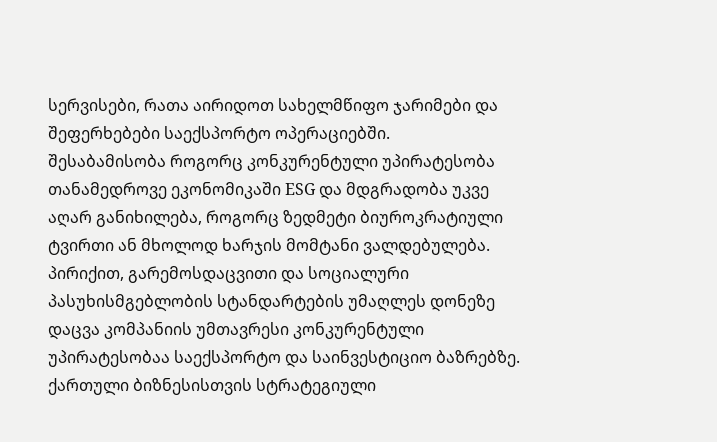სერვისები, რათა აირიდოთ სახელმწიფო ჯარიმები და შეფერხებები საექსპორტო ოპერაციებში.
შესაბამისობა როგორც კონკურენტული უპირატესობა
თანამედროვე ეკონომიკაში ESG და მდგრადობა უკვე აღარ განიხილება, როგორც ზედმეტი ბიუროკრატიული ტვირთი ან მხოლოდ ხარჯის მომტანი ვალდებულება. პირიქით, გარემოსდაცვითი და სოციალური პასუხისმგებლობის სტანდარტების უმაღლეს დონეზე დაცვა კომპანიის უმთავრესი კონკურენტული უპირატესობაა საექსპორტო და საინვესტიციო ბაზრებზე. ქართული ბიზნესისთვის სტრატეგიული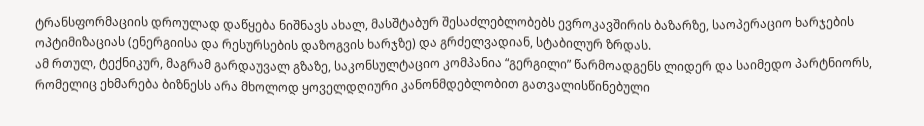ტრანსფორმაციის დროულად დაწყება ნიშნავს ახალ, მასშტაბურ შესაძლებლობებს ევროკავშირის ბაზარზე, საოპერაციო ხარჯების ოპტიმიზაციას (ენერგიისა და რესურსების დაზოგვის ხარჯზე) და გრძელვადიან, სტაბილურ ზრდას.
ამ რთულ, ტექნიკურ, მაგრამ გარდაუვალ გზაზე, საკონსულტაციო კომპანია “გერგილი” წარმოადგენს ლიდერ და საიმედო პარტნიორს, რომელიც ეხმარება ბიზნესს არა მხოლოდ ყოველდღიური კანონმდებლობით გათვალისწინებული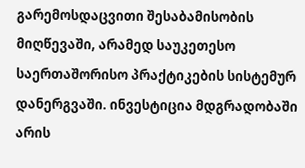გარემოსდაცვითი შესაბამისობის მიღწევაში, არამედ საუკეთესო საერთაშორისო პრაქტიკების სისტემურ დანერგვაში. ინვესტიცია მდგრადობაში არის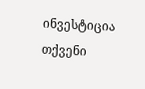ინვესტიცია თქვენი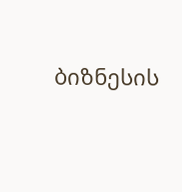ბიზნესის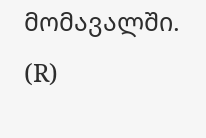მომავალში.
(R)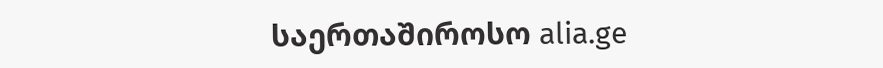საერთაშიროსო alia.ge